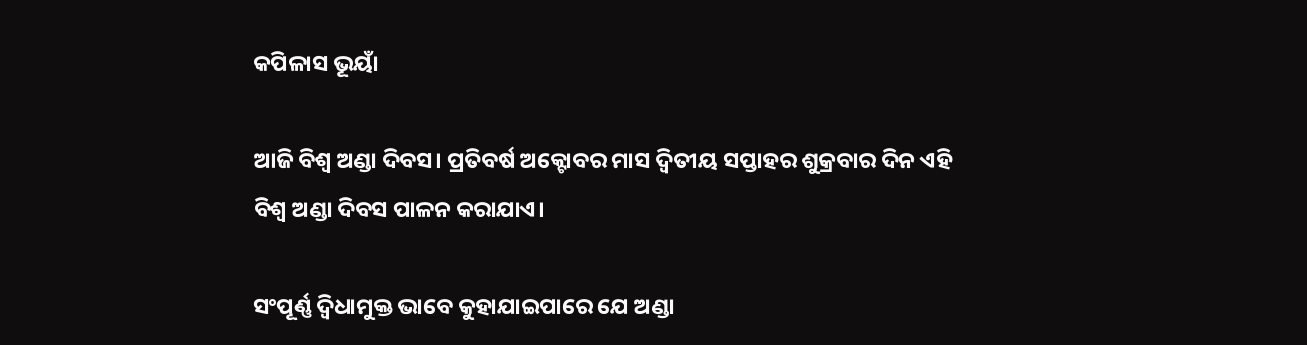କପିଳାସ ଭୂୟାଁ

ଆଜି ବିଶ୍ଵ ଅଣ୍ଡା ଦିବସ। ପ୍ରତିବର୍ଷ ଅକ୍ଟୋବର ମାସ ଦ୍ଵିତୀୟ ସପ୍ତାହର ଶୁକ୍ରବାର ଦିନ ଏହି ବିଶ୍ଵ ଅଣ୍ଡା ଦିବସ ପାଳନ କରାଯାଏ।

ସଂପୂର୍ଣ୍ଣ ଦ୍ଵିଧାମୁକ୍ତ ଭାବେ କୁହାଯାଇପାରେ ଯେ ଅଣ୍ଡା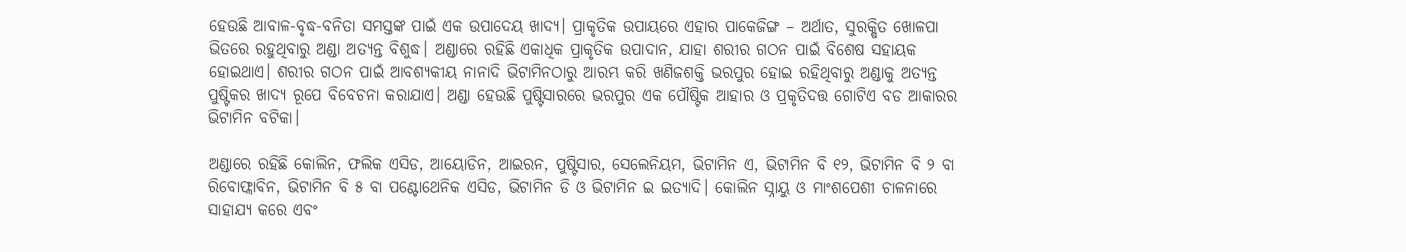ହେଉଛି ଆବାଳ-ବୃଦ୍ଧ-ବନିତା ସମସ୍ତଙ୍କ ପାଇଁ ଏକ ଉପାଦେୟ ଖାଦ୍ୟ। ପ୍ରାକୃତିକ ଉପାୟରେ ଏହାର ପାକେଜିଙ୍ଗ – ଅର୍ଥାତ, ସୁରକ୍ଷିତ ଖୋଳପା ଭିତରେ ରହୁଥିବାରୁ ଅଣ୍ଡା ଅତ୍ୟନ୍ତ ବିଶୁଦ୍ଧ। ଅଣ୍ଡାରେ ରହିଛି ଏକାଧିକ ପ୍ରାକୃତିକ ଉପାଦାନ, ଯାହା ଶରୀର ଗଠନ ପାଇଁ ବିଶେଷ ସହାୟକ ହୋଇଥାଏ। ଶରୀର ଗଠନ ପାଇଁ ଆବଶ୍ୟକୀୟ ନାନାଦି ଭିଟାମିନଠାରୁ ଆରମ୍ଭ କରି ଖଣିଜଶକ୍ତି ଭରପୁର ହୋଇ ରହିଥିବାରୁ ଅଣ୍ଡାକୁ ଅତ୍ୟନ୍ତ ପୁଷ୍ଟିକର ଖାଦ୍ୟ ରୂପେ ବିବେଚନା କରାଯାଏ। ଅଣ୍ଡା ହେଉଛି ପୁଷ୍ଟିସାରରେ ଭରପୁର ଏକ ପୌଷ୍ଟିକ ଆହାର ଓ ପ୍ରକୃତିଦତ୍ତ ଗୋଟିଏ ବଡ ଆକାରର ଭିଟାମିନ ବଟିକା।

ଅଣ୍ଡାରେ ରହିଛି କୋଲିନ, ଫଲିକ ଏସିଡ, ଆୟୋଡିନ, ଆଇରନ, ପୁଷ୍ଟିସାର, ସେଲେନିୟମ, ଭିଟାମିନ ଏ, ଭିଟାମିନ ବି ୧୨, ଭିଟାମିନ ବି ୨ ବା ରିବୋଫ୍ଲାବିନ, ଭିଟାମିନ ବି ୫ ବା ପଣ୍ଟୋଥେନିକ ଏସିଡ, ଭିଟାମିନ ଡି ଓ ଭିଟାମିନ ଇ ଇତ୍ୟାଦି। କୋଲିନ ସ୍ନାୟୁ ଓ ମାଂଶପେଶୀ ଚାଳନାରେ ସାହାଯ୍ୟ କରେ ଏବଂ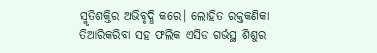ସ୍ମୃତିଶକ୍ତିର ଅଭିବୃଦ୍ଧି କରେ। ଲୋହିତ ରକ୍ତକଣିକା ତିଆରିକରିବା ସହ ଫଲିକ ଏସିଡ ଗର୍ଭସ୍ଥ ଶିଶୁର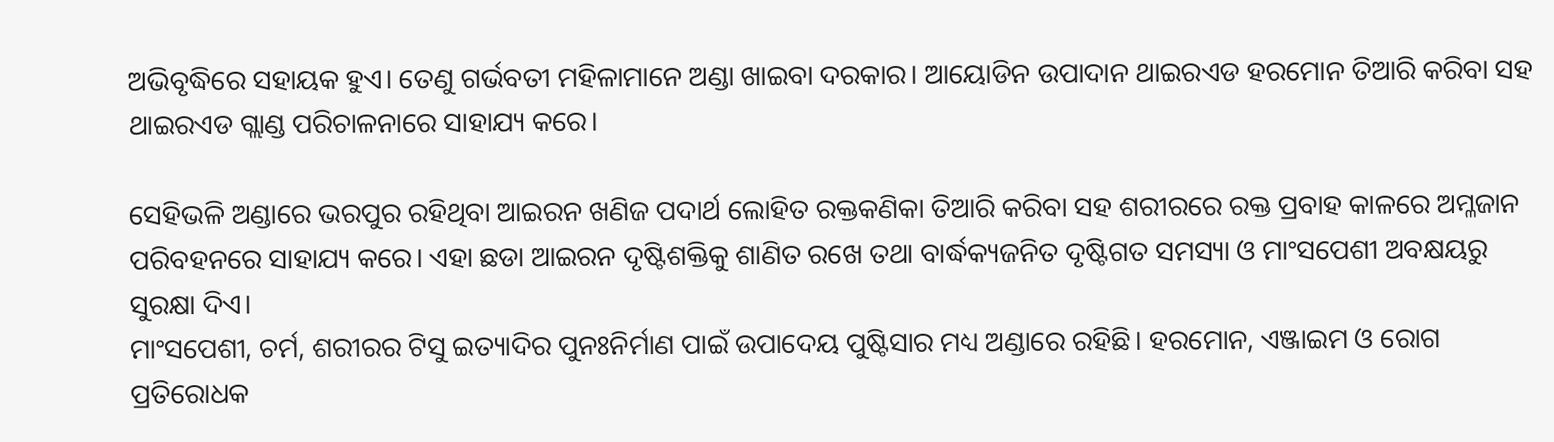ଅଭିବୃଦ୍ଧିରେ ସହାୟକ ହୁଏ। ତେଣୁ ଗର୍ଭବତୀ ମହିଳାମାନେ ଅଣ୍ଡା ଖାଇବା ଦରକାର। ଆୟୋଡିନ ଉପାଦାନ ଥାଇରଏଡ ହରମୋନ ତିଆରି କରିବା ସହ ଥାଇରଏଡ ଗ୍ଲାଣ୍ଡ ପରିଚାଳନାରେ ସାହାଯ୍ୟ କରେ।

ସେହିଭଳି ଅଣ୍ଡାରେ ଭରପୁର ରହିଥିବା ଆଇରନ ଖଣିଜ ପଦାର୍ଥ ଲୋହିତ ରକ୍ତକଣିକା ତିଆରି କରିବା ସହ ଶରୀରରେ ରକ୍ତ ପ୍ରବାହ କାଳରେ ଅମ୍ଳଜାନ ପରିବହନରେ ସାହାଯ୍ୟ କରେ। ଏହା ଛଡା ଆଇରନ ଦୃଷ୍ଟିଶକ୍ତିକୁ ଶାଣିତ ରଖେ ତଥା ବାର୍ଦ୍ଧକ୍ୟଜନିତ ଦୃଷ୍ଟିଗତ ସମସ୍ୟା ଓ ମାଂସପେଶୀ ଅବକ୍ଷୟରୁ ସୁରକ୍ଷା ଦିଏ।
ମାଂସପେଶୀ, ଚର୍ମ, ଶରୀରର ଟିସୁ ଇତ୍ୟାଦିର ପୁନଃନିର୍ମାଣ ପାଇଁ ଉପାଦେୟ ପୁଷ୍ଟିସାର ମଧ୍ୟ ଅଣ୍ଡାରେ ରହିଛି। ହରମୋନ, ଏଞ୍ଜାଇମ ଓ ରୋଗ ପ୍ରତିରୋଧକ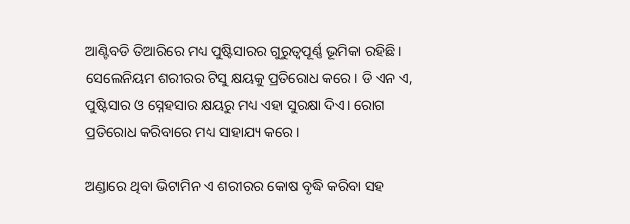ଆଣ୍ଟିବଡି ତିଆରିରେ ମଧ୍ୟ ପୁଷ୍ଟିସାରର ଗୁରୁତ୍ୱପୂର୍ଣ୍ଣ ଭୂମିକା ରହିଛି। ସେଲେନିୟମ ଶରୀରର ଟିସୁ କ୍ଷୟକୁ ପ୍ରତିରୋଧ କରେ। ଡି ଏନ ଏ, ପୁଷ୍ଟିସାର ଓ ସ୍ନେହସାର କ୍ଷୟରୁ ମଧ୍ୟ ଏହା ସୁରକ୍ଷା ଦିଏ। ରୋଗ ପ୍ରତିରୋଧ କରିବାରେ ମଧ୍ୟ ସାହାଯ୍ୟ କରେ।

ଅଣ୍ଡାରେ ଥିବା ଭିଟାମିନ ଏ ଶରୀରର କୋଷ ବୃଦ୍ଧି କରିବା ସହ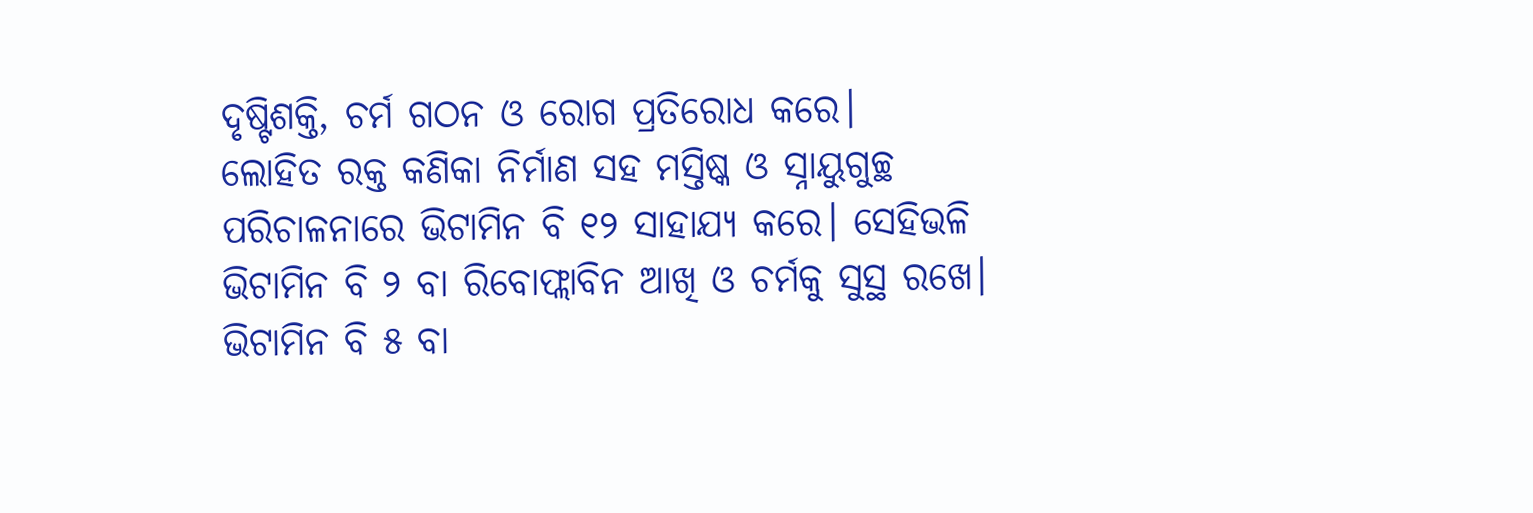ଦୃଷ୍ଟିଶକ୍ତି, ଚର୍ମ ଗଠନ ଓ ରୋଗ ପ୍ରତିରୋଧ କରେ।
ଲୋହିତ ରକ୍ତ କଣିକା ନିର୍ମାଣ ସହ ମସ୍ତିଷ୍କ ଓ ସ୍ନାୟୁଗୁଚ୍ଛ ପରିଚାଳନାରେ ଭିଟାମିନ ବି ୧୨ ସାହାଯ୍ୟ କରେ। ସେହିଭଳି ଭିଟାମିନ ବି ୨ ବା ରିବୋଫ୍ଲାବିନ ଆଖି ଓ ଚର୍ମକୁ ସୁସ୍ଥ ରଖେ। ଭିଟାମିନ ବି ୫ ବା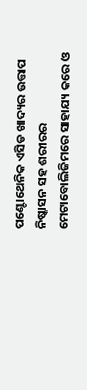ପଣ୍ଟୋଥେନିକ ଏସିଡ ଖାଦ୍ୟର ଉତ୍ତାପ ନିଷ୍କାସନ ସହ ଶରୀରର ମେଟାବୋଲିଜିମରେ ସାହାଯ୍ୟ କରେ ଓ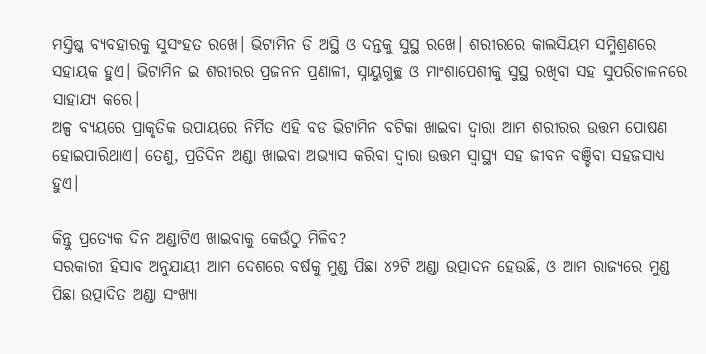ମସ୍ତିଷ୍କ ବ୍ୟବହାରକୁ ସୁସଂହତ ରଖେ। ଭିଟାମିନ ଡି ଅସ୍ଥି ଓ ଦନ୍ତକୁ ସୁସ୍ଥ ରଖେ। ଶରୀରରେ କାଲସିୟମ ସମ୍ମିଶ୍ରଣରେ ସହାୟକ ହୁଏ। ଭିଟାମିନ ଇ ଶରୀରର ପ୍ରଜନନ ପ୍ରଣାଳୀ, ସ୍ନାୟୁଗୁଚ୍ଛ ଓ ମାଂଶାପେଶୀକୁ ସୁସ୍ଥ ରଖିବା ସହ ସୁପରିଚାଳନରେ ସାହାଯ୍ୟ କରେ।
ଅଳ୍ପ ବ୍ୟୟରେ ପ୍ରାକୃତିକ ଉପାୟରେ ନିର୍ମିତ ଏହି ବଡ ଭିଟାମିନ ବଟିକା ଖାଇବା ଦ୍ଵାରା ଆମ ଶରୀରର ଉତ୍ତମ ପୋଷଣ ହୋଇପାରିଥାଏ। ତେଣୁ, ପ୍ରତିଦିନ ଅଣ୍ଡା ଖାଇବା ଅଭ୍ୟାସ କରିବା ଦ୍ଵାରା ଉତ୍ତମ ସ୍ୱାସ୍ଥ୍ୟ ସହ ଜୀବନ ବଞ୍ଚିବା ସହଜସାଧ୍ୟ ହୁଏ।

କିନ୍ତୁ ପ୍ରତ୍ୟେକ ଦିନ ଅଣ୍ଡାଟିଏ ଖାଇବାକୁ କେଉଁଠୁ ମିଳିବ?
ସରକାରୀ ହିସାବ ଅନୁଯାୟୀ ଆମ ଦେଶରେ ବର୍ଷକୁ ମୁଣ୍ଡ ପିଛା ୪୨ଟି ଅଣ୍ଡା ଉତ୍ପାଦନ ହେଉଛି, ଓ ଆମ ରାଜ୍ୟରେ ମୁଣ୍ଡ ପିଛା ଉତ୍ପାଦିତ ଅଣ୍ଡା ସଂଖ୍ୟା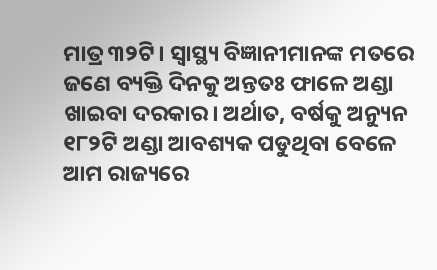ମାତ୍ର ୩୨ଟି। ସ୍ୱାସ୍ଥ୍ୟ ବିଜ୍ଞାନୀମାନଙ୍କ ମତରେ ଜଣେ ବ୍ୟକ୍ତି ଦିନକୁ ଅନ୍ତତଃ ଫାଳେ ଅଣ୍ଡା ଖାଇବା ଦରକାର। ଅର୍ଥାତ, ବର୍ଷକୁ ଅନ୍ୟୁନ ୧୮୨ଟି ଅଣ୍ଡା ଆବଶ୍ୟକ ପଡୁଥିବା ବେଳେ ଆମ ରାଜ୍ୟରେ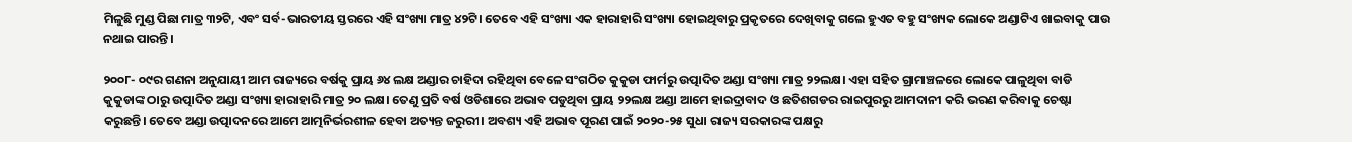ମିଳୁଛି ମୁଣ୍ଡ ପିଛା ମାତ୍ର ୩୨ଟି, ଏବଂ ସର୍ବ-ଭାରତୀୟ ସ୍ତରରେ ଏହି ସଂଖ୍ୟା ମାତ୍ର ୪୨ଟି। ତେବେ ଏହି ସଂଖ୍ୟା ଏକ ହାରାହାରି ସଂଖ୍ୟା ହୋଇଥିବାରୁ ପ୍ରକୃତରେ ଦେଖିବାକୁ ଗଲେ ହୁଏତ ବହୁ ସଂଖ୍ୟକ ଲୋକେ ଅଣ୍ଡାଟିଏ ଖାଇବାକୁ ପାଉ ନଥାଇ ପାରନ୍ତି।

୨୦୦୮- ୦୯ର ଗଣନା ଅନୁଯାୟୀ ଆମ ରାଜ୍ୟରେ ବର୍ଷକୁ ପ୍ରାୟ ୬୪ ଲକ୍ଷ ଅଣ୍ଡାର ଚାହିଦା ରହିଥିବା ବେଳେ ସଂଗଠିତ କୁକୁଡା ଫାର୍ମରୁ ଉତ୍ପାଦିତ ଅଣ୍ଡା ସଂଖ୍ୟା ମାତ୍ର ୨୨ଲକ୍ଷ। ଏହା ସହିତ ଗ୍ରାମାଞ୍ଚଳରେ ଲୋକେ ପାଳୁଥିବା ବାଡି କୁକୁଡାଙ୍କ ଠାରୁ ଉତ୍ପାଦିତ ଅଣ୍ଡା ସଂଖ୍ୟା ହାରାହାରି ମାତ୍ର ୨୦ ଲକ୍ଷ। ତେଣୁ ପ୍ରତି ବର୍ଷ ଓଡିଶାରେ ଅଭାବ ପଡୁଥିବା ପ୍ରାୟ ୨୨ଲକ୍ଷ ଅଣ୍ଡା ଆମେ ହାଇଦ୍ରାବାଦ ଓ ଛତିଶଗଡର ରାଇପୁରରୁ ଆମଦାନୀ କରି ଭରଣ କରିବାକୁ ଚେଷ୍ଟା କରୁଛନ୍ତି। ତେବେ ଅଣ୍ଡା ଉତ୍ପାଦନରେ ଆମେ ଆତ୍ମନିର୍ଭରଶୀଳ ହେବା ଅତ୍ୟନ୍ତ ଜରୁରୀ। ଅବଶ୍ୟ ଏହି ଅଭାବ ପୂରଣ ପାଇଁ ୨୦୨୦-୨୫ ସୁଧା ରାଜ୍ୟ ସରକାରଙ୍କ ପକ୍ଷରୁ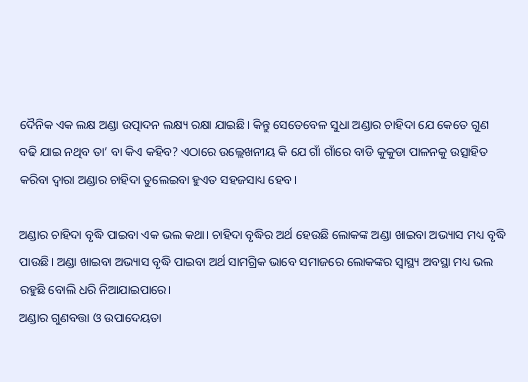ଦୈନିକ ଏକ ଲକ୍ଷ ଅଣ୍ଡା ଉତ୍ପାଦନ ଲକ୍ଷ୍ୟ ରକ୍ଷା ଯାଇଛି। କିନ୍ତୁ ସେତେବେଳ ସୁଧା ଅଣ୍ଡାର ଚାହିଦା ଯେ କେତେ ଗୁଣ ବଢି ଯାଇ ନଥିବ ତା’ ବା କିଏ କହିବ? ଏଠାରେ ଉଲ୍ଲେଖନୀୟ କି ଯେ ଗାଁ ଗାଁରେ ବାଡି କୁକୁଡା ପାଳନକୁ ଉତ୍ସାହିତ କରିବା ଦ୍ଵାରା ଅଣ୍ଡାର ଚାହିଦା ତୁଲେଇବା ହୁଏତ ସହଜସାଧ୍ୟ ହେବ।

ଅଣ୍ଡାର ଚାହିଦା ବୃଦ୍ଧି ପାଇବା ଏକ ଭଲ କଥା। ଚାହିଦା ବୃଦ୍ଧିର ଅର୍ଥ ହେଉଛି ଲୋକଙ୍କ ଅଣ୍ଡା ଖାଇବା ଅଭ୍ୟାସ ମଧ୍ୟ ବୃଦ୍ଧି ପାଉଛି। ଅଣ୍ଡା ଖାଇବା ଅଭ୍ୟାସ ବୃଦ୍ଧି ପାଇବା ଅର୍ଥ ସାମଗ୍ରିକ ଭାବେ ସମାଜରେ ଲୋକଙ୍କର ସ୍ୱାସ୍ଥ୍ୟ ଅବସ୍ଥା ମଧ୍ୟ ଭଲ ରହୁଛି ବୋଲି ଧରି ନିଆଯାଇପାରେ।
ଅଣ୍ଡାର ଗୁଣବତ୍ତା ଓ ଉପାଦେୟତା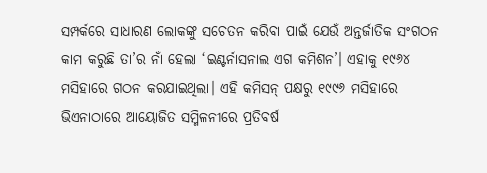ସମ୍ପର୍କରେ ସାଧାରଣ ଲୋକଙ୍କୁ ସଚେତନ କରିବା ପାଇଁ ଯେଉଁ ଅନ୍ତର୍ଜାତିକ ସଂଗଠନ କାମ କରୁଛି ତା’ର ନାଁ ହେଲା ‘ଇଣ୍ଟର୍ନାସନାଲ ଏଗ କମିଶନ’। ଏହାକୁ ୧୯୬୪ ମସିହାରେ ଗଠନ କରଯାଇଥିଲା। ଏହି କମିସନ୍‌ ପକ୍ଷରୁ ୧୯୯୬ ମସିହାରେ ଭିଏନାଠାରେ ଆୟୋଜିତ ସମ୍ମିଳନୀରେ ପ୍ରତିବର୍ଷ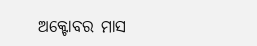ଅକ୍ଟୋବର ମାସ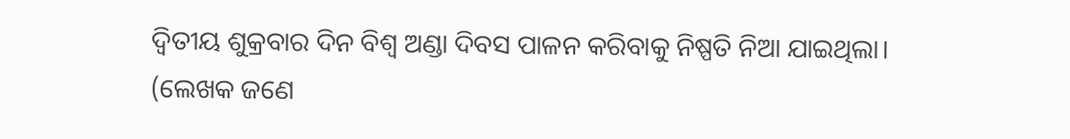ଦ୍ଵିତୀୟ ଶୁକ୍ରବାର ଦିନ ବିଶ୍ଵ ଅଣ୍ଡା ଦିବସ ପାଳନ କରିବାକୁ ନିଷ୍ପତି ନିଆ ଯାଇଥିଲା।
(ଲେଖକ ଜଣେ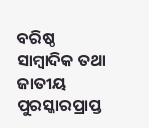ବରିଷ୍ଠ ସାମ୍ବାଦିକ ତଥା ଜାତୀୟ ପୁରସ୍କାରପ୍ରାପ୍ତ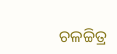ଚଳଚ୍ଚିତ୍ର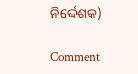ନିର୍ଦ୍ଦେଶକ)

Comment